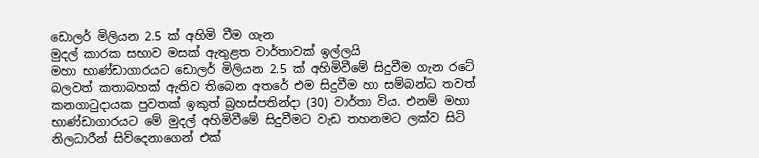ඩොලර් මිලියන 2.5 ක් අහිමි වීම ගැන
මුදල් කාරක සභාව මසක් ඇතුළත වාර්තාවක් ඉල්ලයි
මහා භාණ්ඩාගාරයට ඩොලර් මිලියන 2.5 ක් අහිමිවීමේ සිදුවීම ගැන රටේ බලවත් කතාබහක් ඇතිව තිබෙන අතරේ එම සිදුවීම හා සම්බන්ධ තවත් කනගාටුදායක පුවතක් ඉකුත් බ්‍රහස්පතින්දා (30) වාර්තා විය. එනම් මහා භාණ්ඩාගාරයට මේ මුදල් අහිමිවීමේ සිදුවීමට වැඩ තහනමට ලක්ව සිටි නිලධාරීන් සිව්දෙනාගෙන් එක්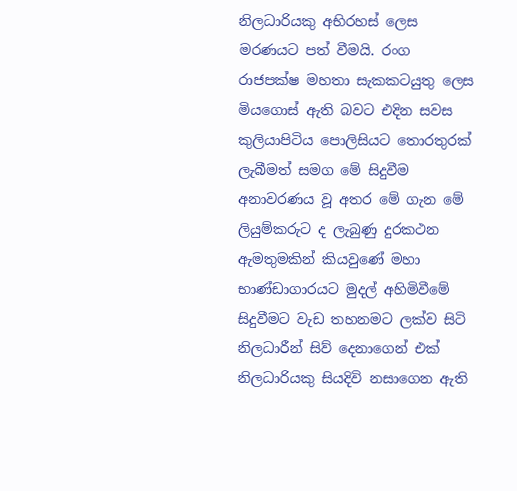නිලධාරියකු අභිරහස් ලෙස මරණයට පත් වීමයි. රංග රාජපක්ෂ මහතා සැකකටයුතු ලෙස මියගොස් ඇති බවට එදින සවස කුලියාපිටිය පොලිසියට තොරතුරක් ලැබීමත් සමග මේ සිදුවීම අනාවරණය වූ අතර මේ ගැන මේ ලියුම්කරුට ද ලැබුණු දුරකථන ඇමතුමකින් කියවුණේ මහා භාණ්ඩාගාරයට මුදල් අහිමිවීමේ සිදුවීමට වැඩ තහනමට ලක්ව සිටි නිලධාරීන් සිව් දෙනාගෙන් එක් නිලධාරියකු සියදිවි නසාගෙන ඇති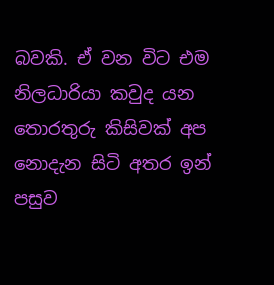බවකි. ඒ වන විට එම නිලධාරියා කවුද යන තොරතුරු කිසිවක් අප නොදැන සිටි අතර ඉන් පසුව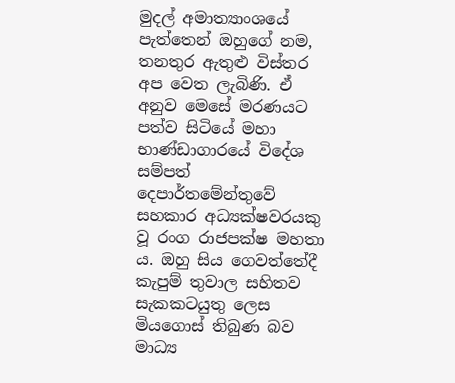මුදල් අමාත්‍යාංශයේ පැත්තෙන් ඔහුගේ නම, තනතුර ඇතුළු විස්තර අප වෙත ලැබිණි. ඒ අනුව මෙසේ මරණයට පත්ව සිටියේ මහා භාණ්ඩාගාරයේ විදේශ සම්පත් දෙපාර්තමේන්තුවේ සහකාර අධ්‍යක්ෂවරයකු වූ රංග රාජපක්ෂ මහතා ය. ඔහු සිය ගෙවත්තේදී කැපුම් තුවාල සහිතව සැකකටයුතු ලෙස මියගොස් තිබුණ බව මාධ්‍ය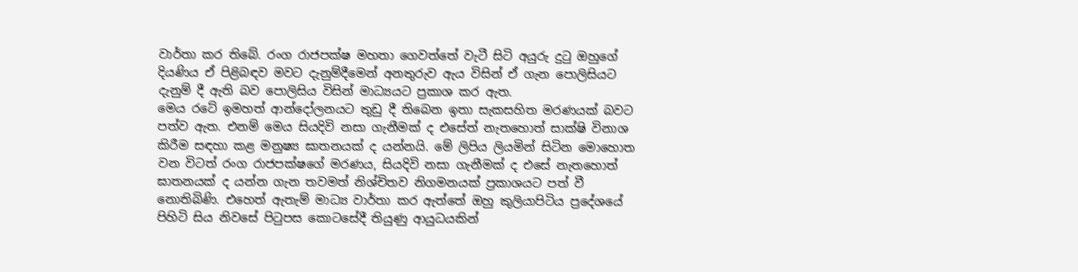වාර්තා කර තිබේ. රංග රාජපක්ෂ මහතා ගෙවත්තේ වැටී සිටි අයුරු දුටු ඔහුගේ දියණිය ඒ පිළිබඳව මවට දැනුම්දීමෙන් අනතුරුව ඇය විසින් ඒ ගැන පොලිසියට දැනුම් දී ඇති බව පොලිසිය විසින් මාධ්‍යයට ප්‍රකාශ කර ඇත.
මෙය රටේ ඉමහත් ආන්දෝලනයට තුඩු දී තිබෙන ඉතා සැකසහිත මරණයක් බවට පත්ව ඇත. එනම් මෙය සියදිවි නසා ගැනීමක් ද එසේත් නැතහොත් සාක්ෂි විනාශ කිරීම සඳහා කළ මනුෂ්‍ය ඝාතනයක් ද යන්නයි. මේ ලිපිය ලියමින් සිටින මොහොත වන විටත් රංග රාජපක්ෂගේ මරණය, සියදිවි නසා ගැනීමක් ද එසේ නැතහොත් ඝාතනයක් ද යන්න ගැන තවමත් නිශ්චිතව නිගමනයක් ප්‍රකාශයට පත් වී නොතිබිණි. එහෙත් ඇතැම් මාධ්‍ය වාර්තා කර ඇත්තේ ඔහු කුලියාපිටිය ප්‍රදේශයේ පිහිටි සිය නිවසේ පිටුපස කොටසේදී තියුණු ආයුධයකින්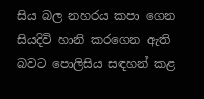සිය බල නහරය කපා ගෙන සියදිවි හානි කරගෙන ඇති බවට පොලිසිය සඳහන් කළ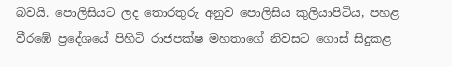බවයි. පොලිසියට ලද තොරතුරු අනුව පොලිසිය කුලියාපිටිය, පහළ වීරඹේ ප්‍රදේශයේ පිහිටි රාජපක්ෂ මහතාගේ නිවසට ගොස් සිදුකළ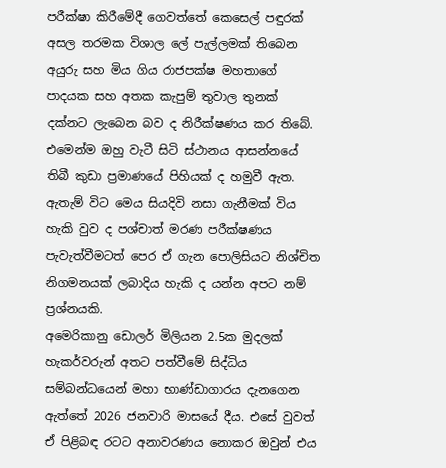පරීක්ෂා කිරීමේදී ගෙවත්තේ කෙසෙල් පඳුරක් අසල තරමක විශාල ලේ පැල්ලමක් තිබෙන අයුරු සහ මිය ගිය රාජපක්ෂ මහතාගේ පාදයක සහ අතක කැපුම් තුවාල තුනක් දක්නට ලැබෙන බව ද නිරීක්ෂණය කර තිබේ. එමෙන්ම ඔහු වැටී සිටි ස්ථානය ආසන්නයේ තිබී කුඩා ප්‍රමාණයේ පිහියක් ද හමුවී ඇත. ඇතැම් විට මෙය සියදිවි නසා ගැනීමක් විය හැකි වුව ද පශ්චාත් මරණ පරීක්ෂණය පැවැත්වීමටත් පෙර ඒ ගැන පොලිසියට නිශ්චිත නිගමනයක් ලබාදිය හැකි ද යන්න අපට නම් ප්‍රශ්නයකි.
අමෙරිකානු ඩොලර් මිලියන 2.5ක මුදලක් හැකර්වරුන් අතට පත්වීමේ සිද්ධිය සම්බන්ධයෙන් මහා භාණ්ඩාගාරය දැනගෙන ඇත්තේ 2026 ජනවාරි මාසයේ දීය. එසේ වුවත් ඒ පිළිබඳ රටට අනාවරණය නොකර ඔවුන් එය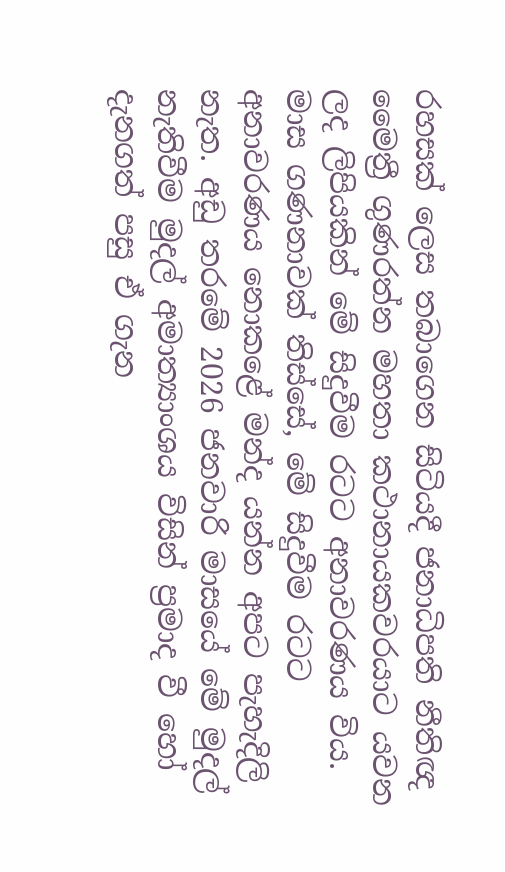රහසක් ලෙස තබාගෙන සිටියදී ජනාධිපති නීතිඥ මෛත්‍රී ගුණරත්න මහතා කථානායකවරයාට යවන ලද ලිපියකින් මේ සිදුවීම රටට අනාවරණය විය. මාස ගණනාවක් තිස්සේ, මේ සිදුවීම රටට අනාවරණය නොකළේ මන්ද යන්න අපට පැහැදිලි නැත. අඩු තරමේ 2026 ජනවාරි මාසයේ මේ මුදල් නැතිවීම මුදල් අමාත්‍යාංශය විසින් ප්‍රමාද වී හෝ දැනගත් පසු ඒ ගැන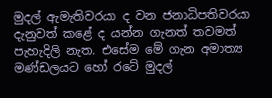මුදල් ඇමැතිවරයා ද වන ජනාධිපතිවරයා දැනුවත් කළේ ද යන්න ගැනත් තවමත් පැහැදිලි නැත. එසේම මේ ගැන අමාත්‍ය මණ්ඩලයට හෝ රටේ මුදල්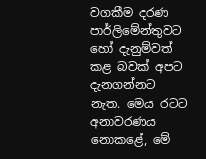වගකීම දරණ පාර්ලිමේන්තුවට හෝ දැනුම්වත් කළ බවක් අපට දැනගන්නට නැත. මෙය රටට අනාවරණය නොකළේ, මේ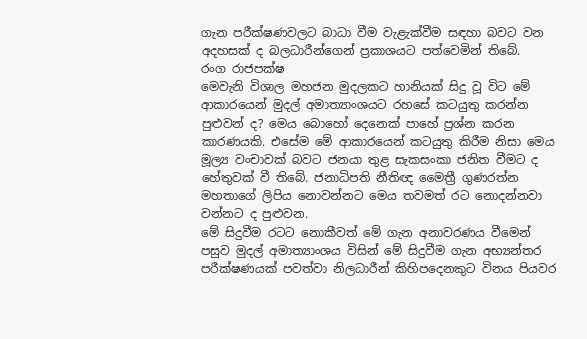ගැන පරීක්ෂණවලට බාධා වීම වැළැක්වීම සඳහා බවට වන අදහසක් ද බලධාරීන්ගෙන් ප්‍රකාශයට පත්වෙමින් තිබේ.
රංග රාජපක්ෂ
මෙවැනි විශාල මහජන මුදලකට හානියක් සිදු වූ විට මේ ආකාරයෙන් මුදල් අමාත්‍යාංශයට රහසේ කටයුතු කරන්න පුළුවන් ද? මෙය බොහෝ දෙනෙක් පාහේ ප්‍රශ්න කරන කාරණයකි. එසේම මේ ආකාරයෙන් කටයුතු කිරීම නිසා මෙය මූල්‍ය වංචාවක් බවට ජනයා තුළ සැකසංකා ජනිත වීමට ද හේතුවක් වී තිබේ. ජනාධිපති නීතිඥ මෛත්‍රී ගුණරත්න මහතාගේ ලිපිය නොවන්නට මෙය තවමත් රට නොදන්නවා වන්නට ද පුළුවන.
මේ සිදුවීම රටට නොකීවත් මේ ගැන අනාවරණය වීමෙන් පසුව මුදල් අමාත්‍යාංශය විසින් මේ සිදුවීම ගැන අභ්‍යන්තර පරීක්ෂණයක් පවත්වා නිලධාරීන් කිහිපදෙනකුට විනය පියවර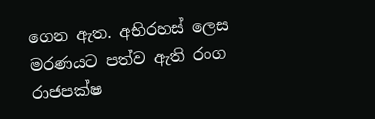ගෙන ඇත. අභිරහස් ලෙස මරණයට පත්ව ඇති රංග රාජපක්ෂ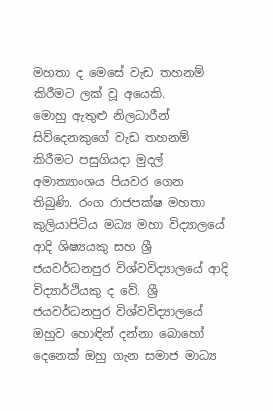මහතා ද මෙසේ වැඩ තහනම් කිරීමට ලක් වූ අයෙකි.
මොහු ඇතුළු නිලධාරීන් සිව්දෙනකුගේ වැඩ තහනම් කිරීමට පසුගියදා මුදල් අමාත්‍යාංශය පියවර ගෙන තිබුණි. රංග රාජපක්ෂ මහතා කුලියාපිටිය මධ්‍ය මහා විද්‍යාලයේ ආදි ශිෂ්‍යයකු සහ ශ්‍රී ජයවර්ධනපුර විශ්වවිද්‍යාලයේ ආදි විද්‍යාර්ථියකු ද වේ. ශ්‍රී ජයවර්ධනපුර විශ්වවිද්‍යාලයේ ඔහුව හොඳින් දන්නා බොහෝ දෙනෙක් ඔහු ගැන සමාජ මාධ්‍ය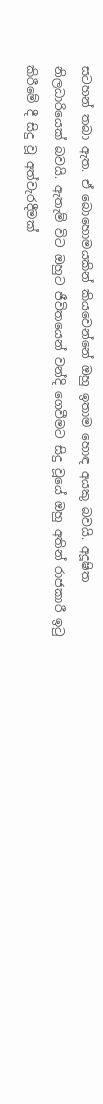සටහන් තබා ඇත. ඒ බොහොමයකින් කියවෙන්නේ ඔහු ඉතාම හොඳ අයකු බවයි. අදූෂිත නිලධාරියෙක් බවයි. ඇතැම් විට ඔහුට ජීවිතයෙන් වන්දි ගෙවීමට සිදු වූයේ ඔහු අතින් රාජකාරී ඉටු කිරීමේ දී සිදු වූ අත්වැරදීමක්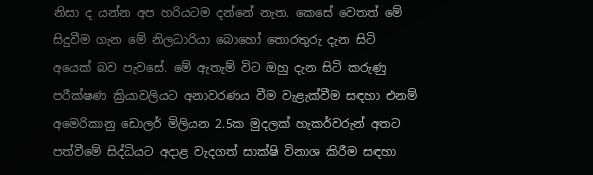නිසා ද යන්න අප හරියටම දන්නේ නැත. කෙසේ වෙතත් මේ සිදුවීම ගැන මේ නිලධාරියා බොහෝ තොරතුරු දැන සිටි අයෙක් බව පැවසේ. මේ ඇතැම් විට ඔහු දැන සිටි කරුණු පරීක්ෂණ ක්‍රියාවලියට අනාවරණය වීම වැළැක්වීම සඳහා එනම් අමෙරිකානු ඩොලර් මිලියන 2.5ක මුදලක් හැකර්වරුන් අතට පත්වීමේ සිද්ධියට අදාළ වැදගත් සාක්ෂි විනාශ කිරීම සඳහා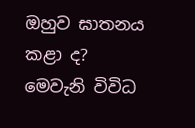ඔහුව ඝාතනය කළා ද? මෙවැනි විවිධ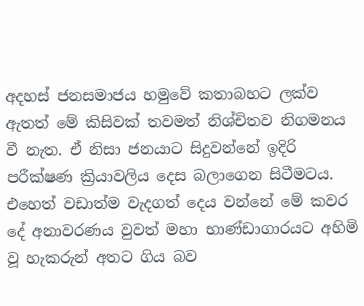අදහස් ජනසමාජය හමුවේ කතාබහට ලක්ව ඇතත් මේ කිසිවක් තවමත් නිශ්චිතව නිගමනය වී නැත. ඒ නිසා ජනයාට සිදුවන්නේ ඉදිරි පරීක්ෂණ ක්‍රියාවලිය දෙස බලාගෙන සිටීමටය. එහෙත් වඩාත්ම වැදගත් දෙය වන්නේ මේ කවර දේ අනාවරණය වුවත් මහා භාණ්ඩාගාරයට අහිමි වූ හැකරුන් අතට ගිය බව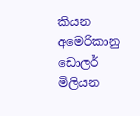කියන අමෙරිකානු ඩොලර් මිලියන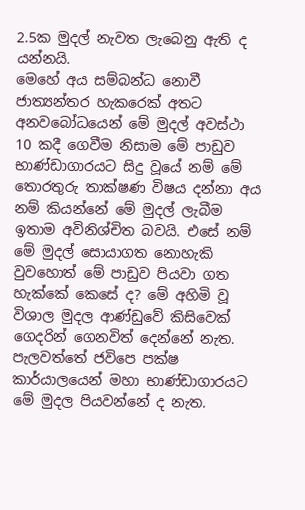2.5ක මුදල් නැවත ලැබෙනු ඇති ද යන්නයි.
මෙහේ අය සම්බන්ධ නොවී ජාත්‍යන්තර හැකරෙක් අතට අනවබෝධයෙන් මේ මුදල් අවස්ථා 10 කදී ගෙවීම නිසාම මේ පාඩුව භාණ්ඩාගාරයට සිදු වූයේ නම් මේ තොරතුරු තාක්ෂණ විෂය දන්නා අය නම් කියන්නේ මේ මුදල් ලැබීම ඉතාම අවිනිශ්චිත බවයි. එසේ නම් මේ මුදල් සොයාගත නොහැකි වුවහොත් මේ පාඩුව පියවා ගත හැක්කේ කෙසේ ද? මේ අහිමි වූ විශාල මුදල ආණ්ඩුවේ කිසිවෙක් ගෙදරින් ගෙනවිත් දෙන්නේ නැත. පැලවත්තේ ජවිපෙ පක්ෂ කාර්යාලයෙන් මහා භාණ්ඩාගාරයට මේ මුදල පියවන්නේ ද නැත.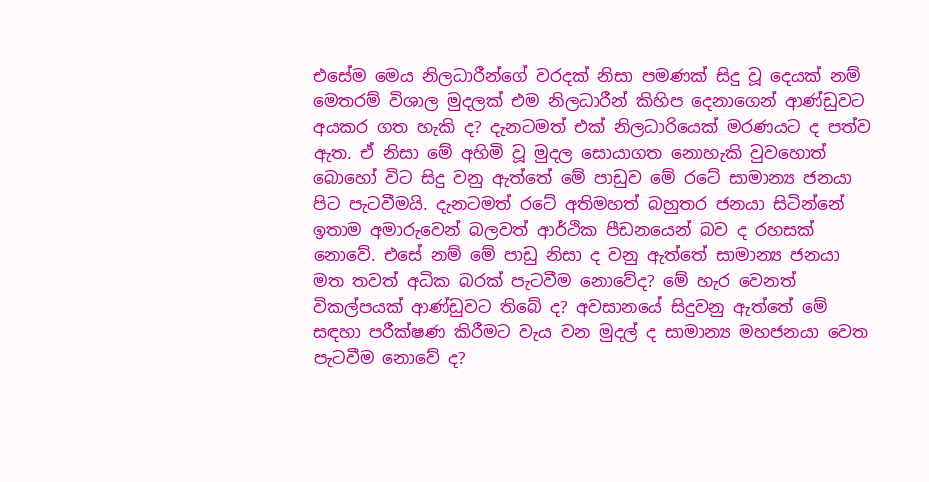එසේම මෙය නිලධාරීන්ගේ වරදක් නිසා පමණක් සිදු වූ දෙයක් නම් මෙතරම් විශාල මුදලක් එම නිලධාරීන් කිහිප දෙනාගෙන් ආණ්ඩුවට අයකර ගත හැකි ද? දැනටමත් එක් නිලධාරියෙක් මරණයට ද පත්ව ඇත. ඒ නිසා මේ අහිමි වූ මුදල සොයාගත නොහැකි වුවහොත් බොහෝ විට සිදු වනු ඇත්තේ මේ පාඩුව මේ රටේ සාමාන්‍ය ජනයා පිට පැටවීමයි. දැනටමත් රටේ අතිමහත් බහුතර ජනයා සිටින්නේ ඉතාම අමාරුවෙන් බලවත් ආර්ථික පීඩනයෙන් බව ද රහසක් නොවේ. එසේ නම් මේ පාඩු නිසා ද වනු ඇත්තේ සාමාන්‍ය ජනයා මත තවත් අධික බරක් පැටවීම නොවේද? මේ හැර වෙනත් විකල්පයක් ආණ්ඩුවට තිබේ ද? අවසානයේ සිදුවනු ඇත්තේ මේ සඳහා පරීක්ෂණ කිරීමට වැය වන මුදල් ද සාමාන්‍ය මහජනයා වෙත පැටවීම නොවේ ද?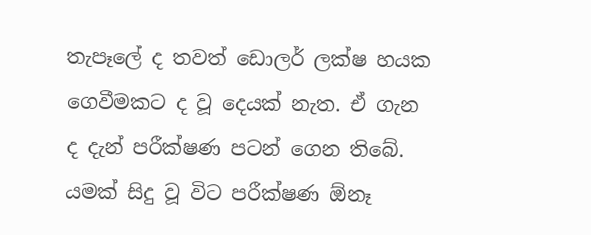තැපෑලේ ද තවත් ඩොලර් ලක්ෂ හයක ගෙවීමකට ද වූ දෙයක් නැත. ඒ ගැන ද දැන් පරීක්ෂණ පටන් ගෙන තිබේ. යමක් සිදු වූ විට පරීක්ෂණ ඕනෑ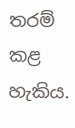තරම් කළ හැකිය.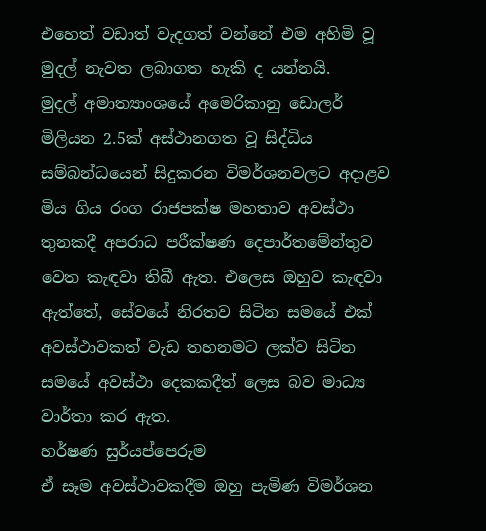එහෙත් වඩාත් වැදගත් වන්නේ එම අහිමි වූ මුදල් නැවත ලබාගත හැකි ද යන්නයි.
මුදල් අමාත්‍යාංශයේ අමෙරිකානු ඩොලර් මිලියන 2.5ක් අස්ථානගත වූ සිද්ධිය සම්බන්ධයෙන් සිදුකරන විමර්ශනවලට අදාළව මිය ගිය රංග රාජපක්ෂ මහතාව අවස්ථා තුනකදී අපරාධ පරීක්ෂණ දෙපාර්තමේන්තුව වෙත කැඳවා තිබී ඇත. එලෙස ඔහුව කැඳවා ඇත්තේ, සේවයේ නිරතව සිටින සමයේ එක් අවස්ථාවකත් වැඩ තහනමට ලක්ව සිටින සමයේ අවස්ථා දෙකකදීත් ලෙස බව මාධ්‍ය වාර්තා කර ඇත.
හර්ෂණ සුර්යප්පෙරුම
ඒ සෑම අවස්ථාවකදීම ඔහු පැමිණ විමර්ශන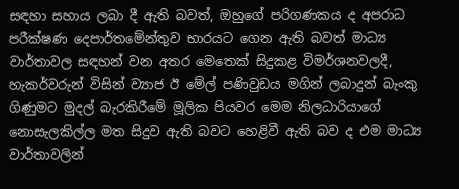සඳහා සහාය ලබා දී ඇති බවත්, ඔහුගේ පරිගණකය ද අපරාධ පරීක්ෂණ දෙපාර්තමේන්තුව භාරයට ගෙන ඇති බවත් මාධ්‍ය වාර්තාවල සඳහන් වන අතර මෙතෙක් සිදුකළ විමර්ශනවලදී, හැකර්වරුන් විසින් ව්‍යාජ ඊ මේල් පණිවුඩය මගින් ලබාදුන් බැංකු ගිණුමට මුදල් බැරකිරීමේ මූලික පියවර මෙම නිලධාරියාගේ නොසැලකිල්ල මත සිදුව ඇති බවට හෙළිවී ඇති බව ද එම මාධ්‍ය වාර්තාවලින්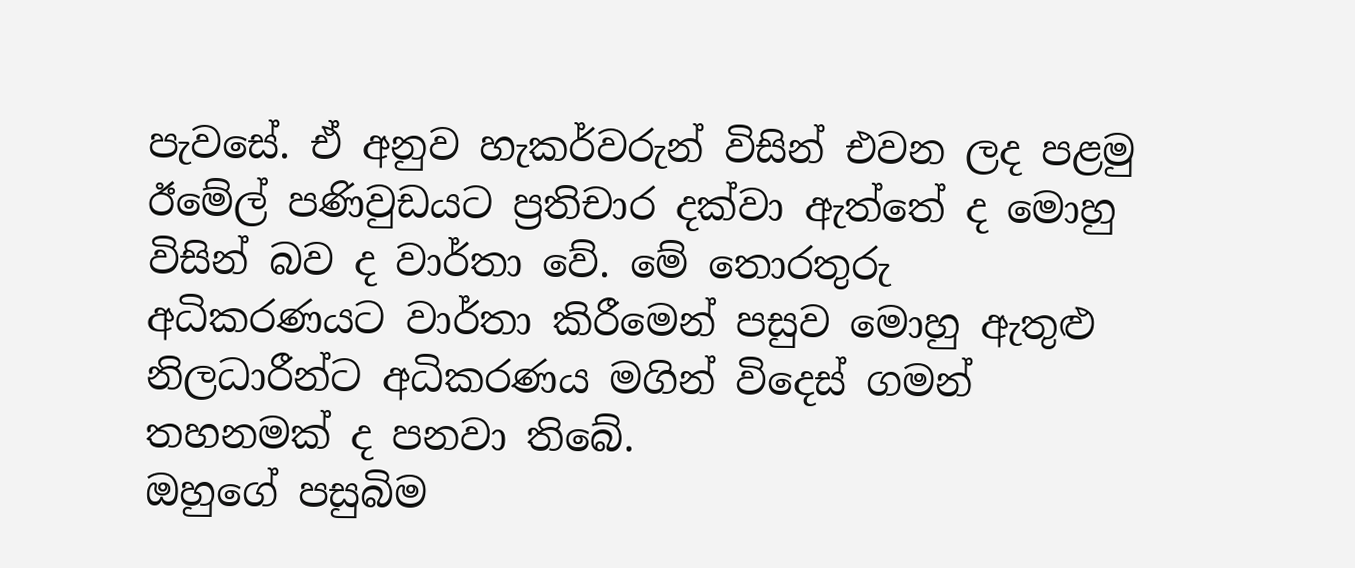පැවසේ. ඒ අනුව හැකර්වරුන් විසින් එවන ලද පළමු ඊමේල් පණිවුඩයට ප්‍රතිචාර දක්වා ඇත්තේ ද මොහු විසින් බව ද වාර්තා වේ. මේ තොරතුරු අධිකරණයට වාර්තා කිරීමෙන් පසුව මොහු ඇතුළු නිලධාරීන්ට අධිකරණය මගින් විදෙස් ගමන් තහනමක් ද පනවා තිබේ.
ඔහුගේ පසුබිම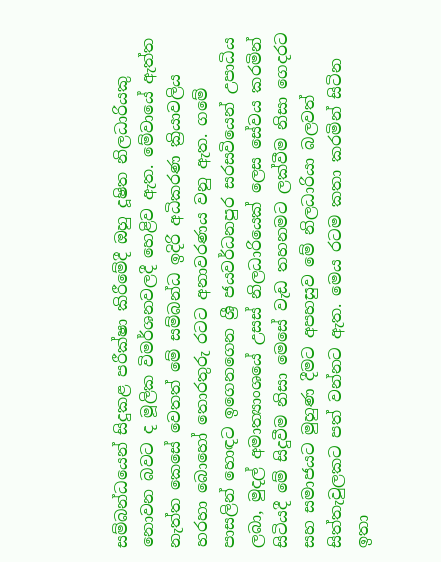සම්බන්ධයෙන් සිදුකළ පරීක්ෂා කිරීමේදී ඔහු දූෂිත නිලධාරියකු නොවන බවට ද මූලික විමර්ශනවලදී හෙළිව ඇත. මේවායේ ඇත්ත නැත්ත කෙසේ වෙතත් මේ සම්බන්ධ ඉදිරි අධිකරණ ක්‍රියාවලිය හරහා බොහෝ තොරතුරු රටට අනාවරණය වනු ඇත. ගමේ පාසලින් හොඳට ඉගෙනගෙන ශ්‍රී ජයවර්ධනපුර සරසවියෙන් උපාධිය ලබා, මුදල් අමාත්‍යාංශයේ උසස් නිලධාරියෙක් ලෙස සේවය කරමින් සිටියදී මේ සිදුවීම නිසා මෙසේ වැඩ තහනමට ලක්වීම නිසා ගෙදරට සහ සමාජයට මුහුණ දීමට අපහසුව මේ නිලධාරියා බලවත් සිත්තැවුලකට පත් වන්නට ඇත. මෙය රටම කතා කරමින් සිටින ඉතා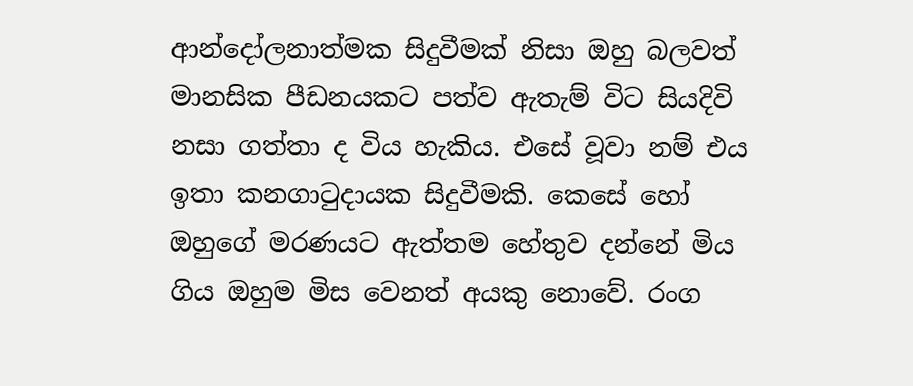ආන්දෝලනාත්මක සිදුවීමක් නිසා ඔහු බලවත් මානසික පීඩනයකට පත්ව ඇතැම් විට සියදිවි නසා ගත්තා ද විය හැකිය. එසේ වූවා නම් එය ඉතා කනගාටුදායක සිදුවීමකි. කෙසේ හෝ ඔහුගේ මරණයට ඇත්තම හේතුව දන්නේ මිය ගිය ඔහුම මිස වෙනත් අයකු නොවේ. රංග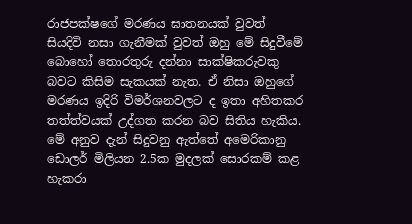රාජපක්ෂගේ මරණය ඝාතනයක් වුවත් සියදිවි නසා ගැනීමක් වුවත් ඔහු මේ සිදුවීමේ බොහෝ තොරතුරු දන්නා සාක්ෂිකරුවකු බවට කිසිම සැකයක් නැත. ඒ නිසා ඔහුගේ මරණය ඉදිරි විමර්ශනවලට ද ඉතා අහිතකර තත්ත්වයක් උද්ගත කරන බව සිතිය හැකිය. මේ අනුව දැන් සිදුවනු ඇත්තේ අමෙරිකානු ඩොලර් මිලියන 2.5ක මුදලක් සොරකම් කළ හැකරා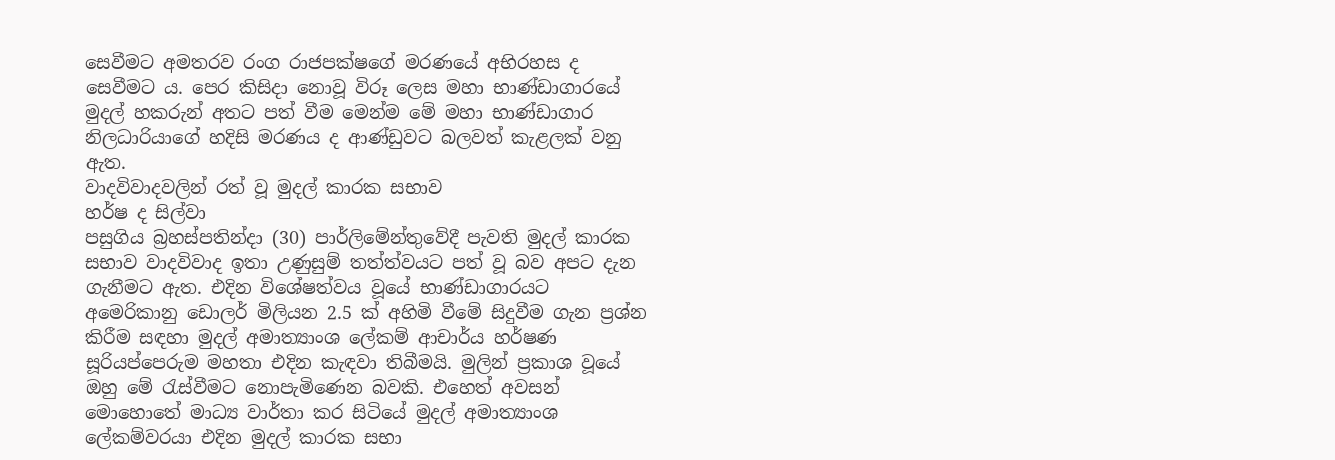සෙවීමට අමතරව රංග රාජපක්ෂගේ මරණයේ අභිරහස ද සෙවීමට ය. පෙර කිසිදා නොවූ විරූ ලෙස මහා භාණ්ඩාගාරයේ මුදල් හකරුන් අතට පත් වීම මෙන්ම මේ මහා භාණ්ඩාගාර නිලධාරියාගේ හදිසි මරණය ද ආණ්ඩුවට බලවත් කැළලක් වනු ඇත.
වාදවිවාදවලින් රත් වූ මුදල් කාරක සභාව
හර්ෂ ද සිල්වා
පසුගිය බ්‍රහස්පතින්දා (30) පාර්ලිමේන්තුවේදී පැවති මුදල් කාරක සභාව වාදවිවාද ඉතා උණුසුම් තත්ත්වයට පත් වූ බව අපට දැන ගැනීමට ඇත. එදින විශේෂත්වය වූයේ භාණ්ඩාගාරයට අමෙරිකානු ඩොලර් මිලියන 2.5 ක් අහිමි වීමේ සිදුවීම ගැන ප්‍රශ්න කිරීම සඳහා මුදල් අමාත්‍යාංශ ලේකම් ආචාර්ය හර්ෂණ සූරියප්පෙරුම මහතා එදින කැඳවා තිබීමයි. මුලින් ප්‍රකාශ වූයේ ඔහු මේ රැස්වීමට නොපැමිණෙන බවකි. එහෙත් අවසන් මොහොතේ මාධ්‍ය වාර්තා කර සිටියේ මුදල් අමාත්‍යාංශ ලේකම්වරයා එදින මුදල් කාරක සභා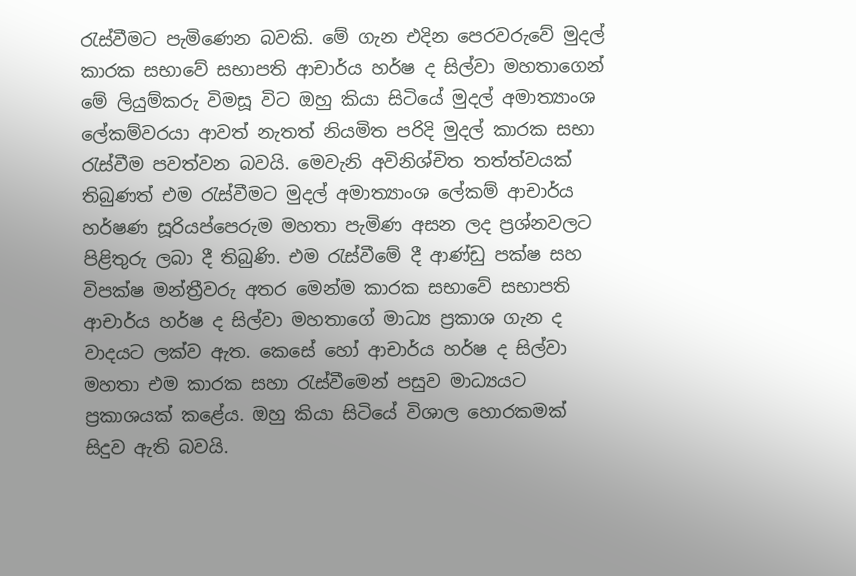රැස්වීමට පැමිණෙන බවකි. මේ ගැන එදින පෙරවරුවේ මුදල් කාරක සභාවේ සභාපති ආචාර්ය හර්ෂ ද සිල්වා මහතාගෙන් මේ ලියුම්කරු විමසූ විට ඔහු කියා සිටියේ මුදල් අමාත්‍යාංශ ලේකම්වරයා ආවත් නැතත් නියමිත පරිදි මුදල් කාරක සභා රැස්වීම පවත්වන බවයි. මෙවැනි අවිනිශ්චිත තත්ත්වයක් තිබුණත් එම රැස්වීමට මුදල් අමාත්‍යාංශ ලේකම් ආචාර්ය හර්ෂණ සූරියප්පෙරුම මහතා පැමිණ අසන ලද ප්‍රශ්නවලට පිළිතුරු ලබා දී තිබුණි. එම රැස්වීමේ දී ආණ්ඩු පක්ෂ සහ විපක්ෂ මන්ත්‍රීවරු අතර මෙන්ම කාරක සභාවේ සභාපති ආචාර්ය හර්ෂ ද සිල්වා මහතාගේ මාධ්‍ය ප්‍රකාශ ගැන ද වාදයට ලක්ව ඇත. කෙසේ හෝ ආචාර්ය හර්ෂ ද සිල්වා මහතා එම කාරක සහා රැස්වීමෙන් පසුව මාධ්‍යයට ප්‍රකාශයක් කළේය. ඔහු කියා සිටියේ විශාල හොරකමක් සිදුව ඇති බවයි.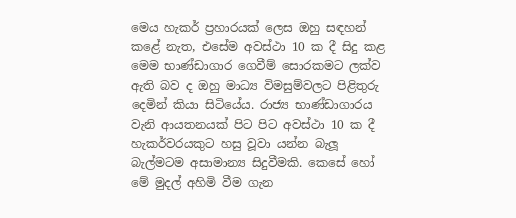මෙය හැකර් ප්‍රහාරයක් ලෙස ඔහු සඳහන් කළේ නැත, එසේම අවස්ථා 10 ක දී සිදු කළ මෙම භාණ්ඩාගාර ගෙවීම් සොරකමට ලක්ව ඇති බව ද ඔහු මාධ්‍ය විමසුම්වලට පිළිතුරු දෙමින් කියා සිටියේය. රාජ්‍ය භාණ්ඩාගාරය වැනි ආයතනයක් පිට පිට අවස්ථා 10 ක දී හැකර්වරයකුට හසු වූවා යන්න බැලූ බැල්මටම අසාමාන්‍ය සිදුවීමකි. කෙසේ හෝ මේ මුදල් අහිමි වීම ගැන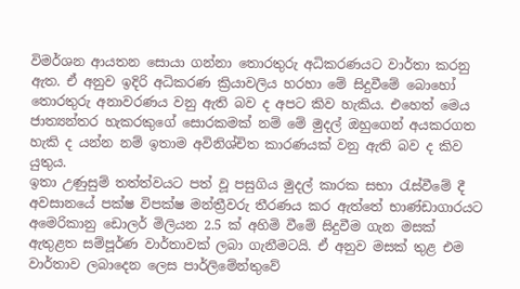විමර්ශන ආයතන සොයා ගන්නා තොරතුරු අධිකරණයට වාර්තා කරනු ඇත. ඒ අනුව ඉදිරි අධිකරණ ක්‍රියාවලිය හරහා මේ සිදුවීමේ බොහෝ තොරතුරු අනාවරණය වනු ඇති බව ද අපට කිව හැකිය. එහෙත් මෙය ජාත්‍යන්තර හැකරකුගේ සොරකමක් නම් මේ මුදල් ඔහුගෙන් අයකරගත හැකි ද යන්න නම් ඉතාම අවිනිශ්චිත කාරණයක් වනු ඇති බව ද කිව යුතුය.
ඉතා උණුසුම් තත්ත්වයට පත් වූ පසුගිය මුදල් කාරක සභා රැස්වීමේ දී අවසානයේ පක්ෂ විපක්ෂ මන්ත්‍රීවරු තීරණය කර ඇත්තේ භාණ්ඩාගාරයට අමෙරිකානු ඩොලර් මිලියන 2.5 ක් අහිමි වීමේ සිදුවීම ගැන මසක් ඇතුළත සම්පූර්ණ වාර්තාවක් ලබා ගැනීමටයි. ඒ අනුව මසක් තුළ එම වාර්තාව ලබාදෙන ලෙස පාර්ලිමේන්තුවේ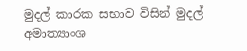මුදල් කාරක සභාව විසින් මුදල් අමාත්‍යාංශ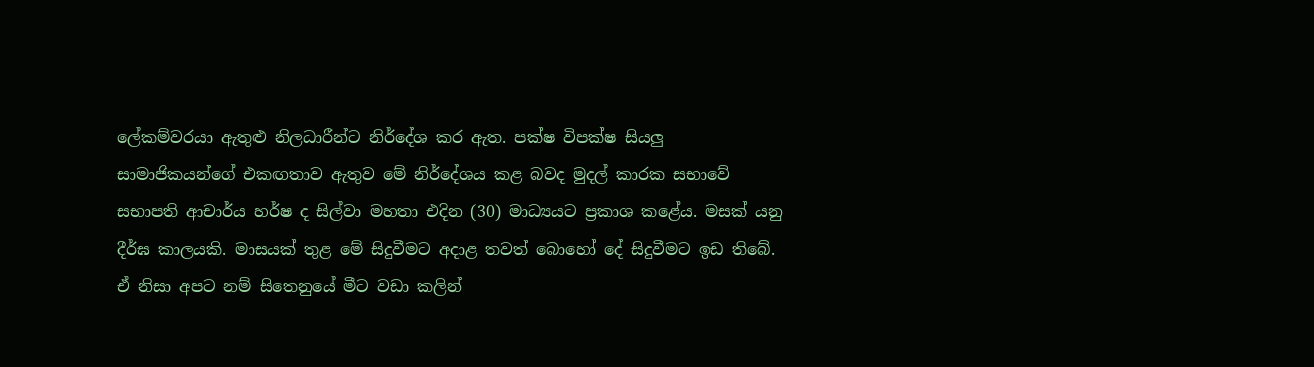ලේකම්වරයා ඇතුළු නිලධාරීන්ට නිර්දේශ කර ඇත. පක්ෂ විපක්ෂ සියලු සාමාජිකයන්ගේ එකඟතාව ඇතුව මේ නිර්දේශය කළ බවද මුදල් කාරක සභාවේ සභාපති ආචාර්ය හර්ෂ ද සිල්වා මහතා එදින (30) මාධ්‍යයට ප්‍රකාශ කළේය. මසක් යනු දීර්ඝ කාලයකි. මාසයක් තුළ මේ සිදුවීමට අදාළ තවත් බොහෝ දේ සිදුවීමට ඉඩ තිබේ. ඒ නිසා අපට නම් සිතෙනුයේ මීට වඩා කලින්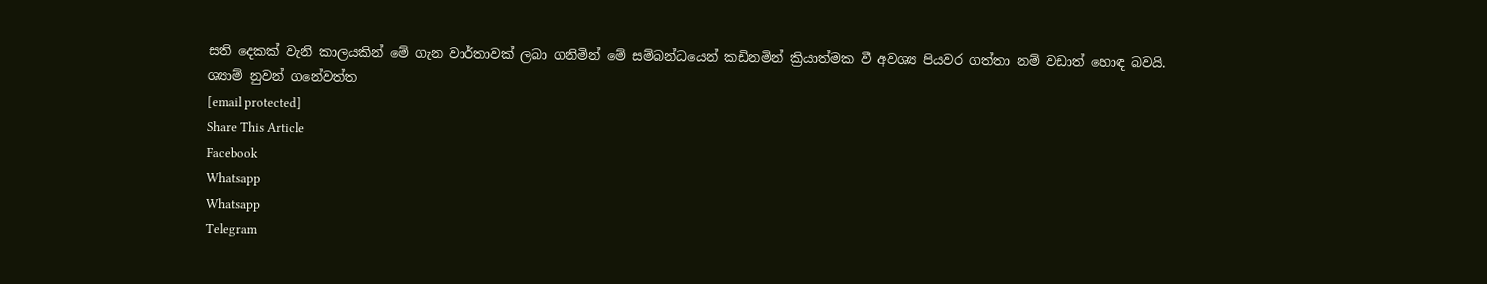සති දෙකක් වැනි කාලයකින් මේ ගැන වාර්තාවක් ලබා ගනිමින් මේ සම්බන්ධයෙන් කඩිනමින් ක්‍රියාත්මක වී අවශ්‍ය පියවර ගත්තා නම් වඩාත් හොඳ බවයි.
ශ්‍යාම් නුවන් ගනේවත්ත
[email protected]
Share This Article
Facebook
Whatsapp
Whatsapp
Telegram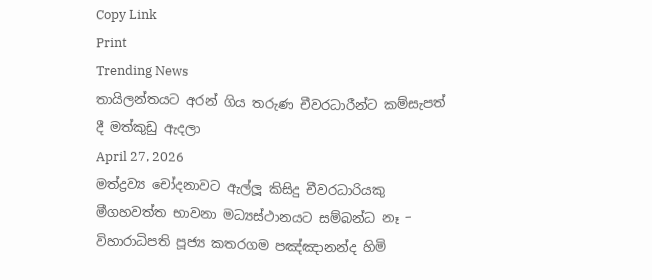Copy Link
Print
Trending News
තායිලන්තයට අරන් ගිය තරුණ චීවරධාරීන්ට කම්සැපත් දී මත්කුඩු ඇදලා
April 27, 2026
මත්ද්‍රව්‍ය චෝදනාවට ඇල්ලූ කිසිදු චීවරධාරියකු මීගහවත්ත භාවනා මධ්‍යස්ථානයට සම්බන්ධ නෑ – විහාරාධිපති පූජ්‍ය කතරගම පඤ්ඤානන්ද හිමි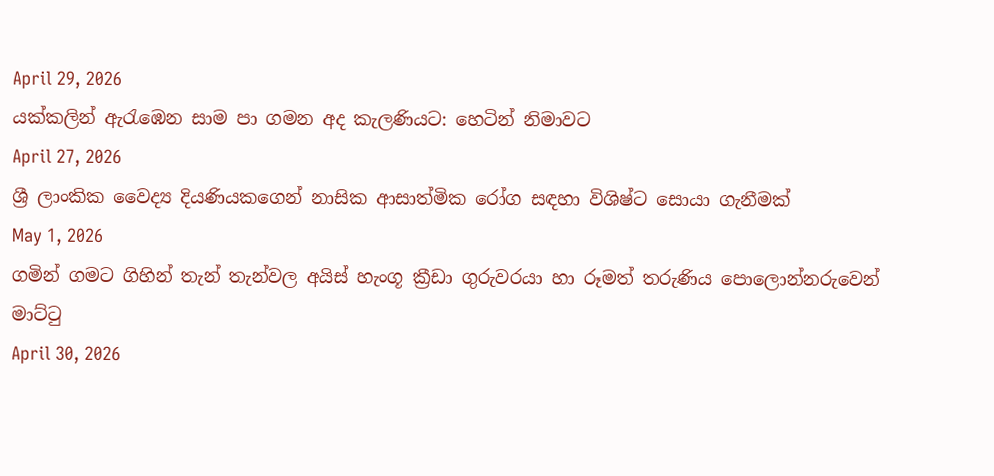April 29, 2026
යක්කලින් ඇරැඹෙන සාම පා ගමන අද කැලණියට: හෙටින් නිමාවට
April 27, 2026
ශ්‍රී ලාංකික වෛද්‍ය දියණියකගෙන් නාසික ආසාත්මික රෝග සඳහා විශිෂ්ට සොයා ගැනීමක්
May 1, 2026
ගමින් ගමට ගිහින් තැන් තැන්වල අයිස් හැංගූ ක්‍රීඩා ගුරුවරයා හා රූමත් තරුණිය පොලොන්නරුවෙන් මාට්ටු
April 30, 2026